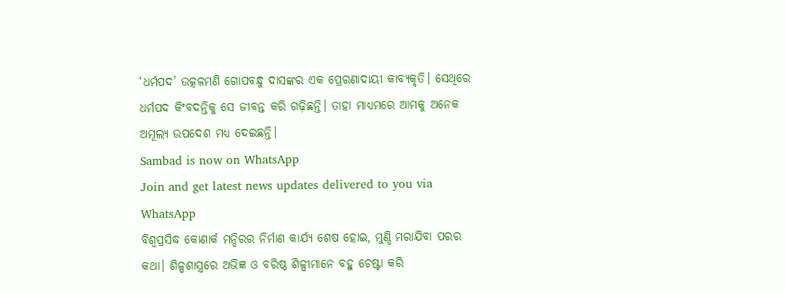‘ଧର୍ମପଦ’ ଉତ୍କଳମଣି ଗୋପବନ୍ଧୁ ଦାସଙ୍କର ଏକ ପ୍ରେରଣାଦାୟୀ କାବ୍ୟକୃତି। ସେଥିରେ ଧର୍ମପଦ କିଂବଦନ୍ତିକୁ ସେ ଜୀବନ୍ତ କରି ଗଢ଼ିଛନ୍ତି। ତାହା ମାଧ୍ୟମରେ ଆମକୁ ଅନେକ ଅମୂଲ୍ୟ ଉପଦେଶ ମଧ୍ୟ ଦେଇଛନ୍ତି।
Sambad is now on WhatsApp
Join and get latest news updates delivered to you via WhatsApp
ବିଶ୍ୱପ୍ରସିଦ୍ଧ କୋଣାର୍କ ମନ୍ଦିରର ନିର୍ମାଣ କାର୍ଯ୍ୟ ଶେଷ ହୋଇ, ମୁଣ୍ଡି ମରାଯିବା ପରର କଥା। ଶିଳ୍ପଶାସ୍ତ୍ରରେ ଅଭିଜ୍ଞ ଓ ବରିଷ୍ଠ ଶିଳ୍ପୀମାନେ ବହୁ ଚେଷ୍ଟା କରି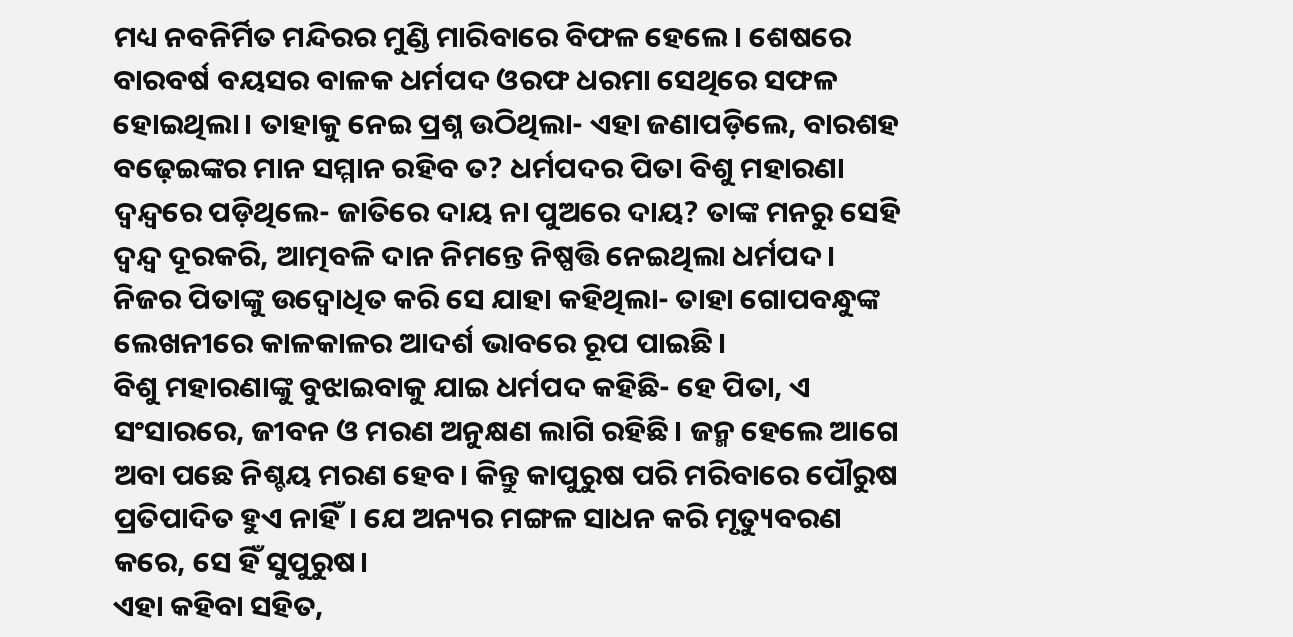ମଧ୍ୟ ନବନିର୍ମିତ ମନ୍ଦିରର ମୁଣ୍ଡି ମାରିବାରେ ବିଫଳ ହେଲେ। ଶେଷରେ ବାରବର୍ଷ ବୟସର ବାଳକ ଧର୍ମପଦ ଓରଫ ଧରମା ସେଥିରେ ସଫଳ ହୋଇଥିଲା। ତାହାକୁ ନେଇ ପ୍ରଶ୍ନ ଉଠିଥିଲା- ଏହା ଜଣାପଡ଼ିଲେ, ବାରଶହ ବଢ଼େଇଙ୍କର ମାନ ସମ୍ମାନ ରହିବ ତ? ଧର୍ମପଦର ପିତା ବିଶୁ ମହାରଣା ଦ୍ୱନ୍ଦ୍ୱରେ ପଡ଼ିଥିଲେ- ଜାତିରେ ଦାୟ ନା ପୁଅରେ ଦାୟ? ତାଙ୍କ ମନରୁ ସେହି ଦ୍ୱନ୍ଦ୍ୱ ଦୂରକରି, ଆତ୍ମବଳି ଦାନ ନିମନ୍ତେ ନିଷ୍ପତ୍ତି ନେଇଥିଲା ଧର୍ମପଦ। ନିଜର ପିତାଙ୍କୁ ଉଦ୍ବୋଧିତ କରି ସେ ଯାହା କହିଥିଲା- ତାହା ଗୋପବନ୍ଧୁଙ୍କ ଲେଖନୀରେ କାଳକାଳର ଆଦର୍ଶ ଭାବରେ ରୂପ ପାଇଛି।
ବିଶୁ ମହାରଣାଙ୍କୁ ବୁଝାଇବାକୁ ଯାଇ ଧର୍ମପଦ କହିଛି- ହେ ପିତା, ଏ ସଂସାରରେ, ଜୀବନ ଓ ମରଣ ଅନୁକ୍ଷଣ ଲାଗି ରହିଛି। ଜନ୍ମ ହେଲେ ଆଗେ ଅବା ପଛେ ନିଶ୍ଚୟ ମରଣ ହେବ। କିନ୍ତୁ କାପୁରୁଷ ପରି ମରିବାରେ ପୌରୁଷ ପ୍ରତିପାଦିତ ହୁଏ ନାହିଁ। ଯେ ଅନ୍ୟର ମଙ୍ଗଳ ସାଧନ କରି ମୃତ୍ୟୁବରଣ କରେ, ସେ ହିଁ ସୁପୁରୁଷ।
ଏହା କହିବା ସହିତ,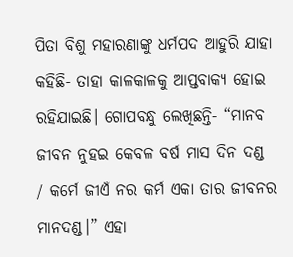ପିତା ବିଶୁ ମହାରଣାଙ୍କୁ ଧର୍ମପଦ ଆହୁରି ଯାହା କହିଛି- ତାହା କାଳକାଳକୁ ଆପ୍ତବାକ୍ୟ ହୋଇ ରହିଯାଇଛି। ଗୋପବନ୍ଧୁ ଲେଖିଛନ୍ତି- “ମାନବ ଜୀବନ ନୁହଇ କେବଳ ବର୍ଷ ମାସ ଦିନ ଦଣ୍ଡ / କର୍ମେ ଜୀଏଁ ନର କର୍ମ ଏକା ତାର ଜୀବନର ମାନଦଣ୍ଡ।” ଏହା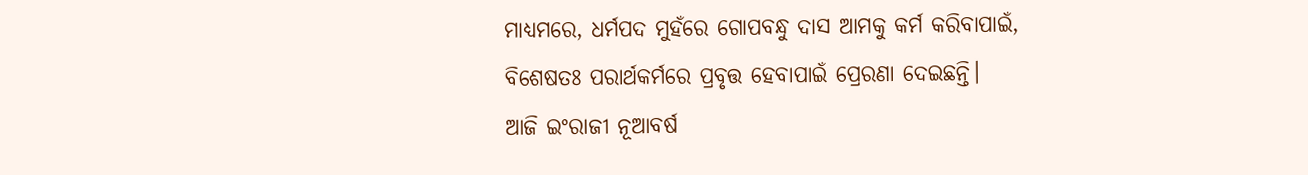ମାଧ୍ୟମରେ, ଧର୍ମପଦ ମୁହଁରେ ଗୋପବନ୍ଧୁ ଦାସ ଆମକୁ କର୍ମ କରିବାପାଇଁ, ବିଶେଷତଃ ପରାର୍ଥକର୍ମରେ ପ୍ରବୃତ୍ତ ହେବାପାଇଁ ପ୍ରେରଣା ଦେଇଛନ୍ତି।
ଆଜି ଇଂରାଜୀ ନୂଆବର୍ଷ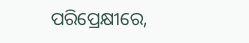ପରିପ୍ରେକ୍ଷୀରେ,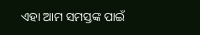ଏହା ଆମ ସମସ୍ତଙ୍କ ପାଇଁ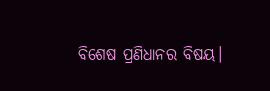ବିଶେଷ ପ୍ରଣିଧାନର ବିଷୟ।